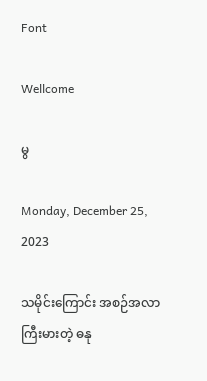Font

Wellcome

မွ

Monday, December 25, 2023

သမိုင်းကြောင်း အစဉ်အလာကြီးမားတဲ့ ဓနု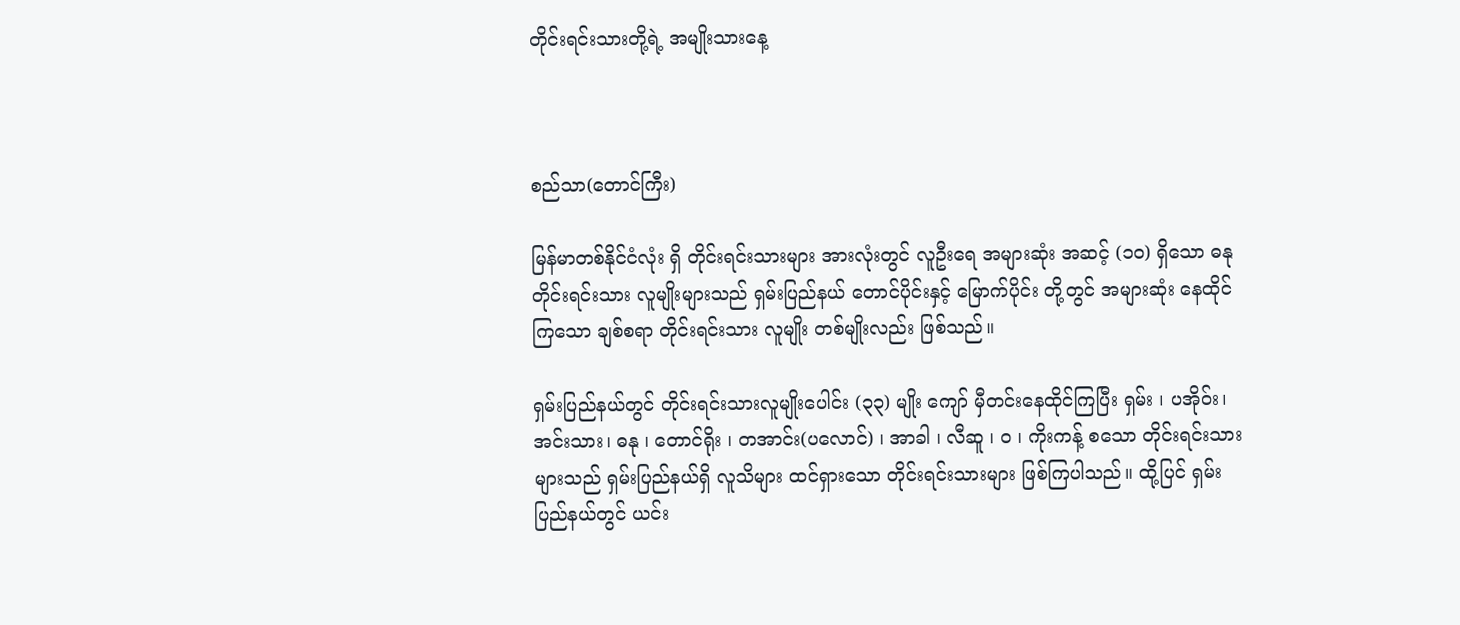တိုင်းရင်းသားတို့ရဲ့ အမျိုးသားနေ့



စည်သာ(တောင်ကြီး)

မြန်မာတစ်နိုင်ငံလုံး ရှိ တိုင်းရင်းသားများ အားလုံးတွင် လူဦးရေ အများဆုံး အဆင့် (၁၀) ရှိသော ဓနု တိုင်းရင်းသား လူမျိုးများသည် ရှမ်းပြည်နယ် တောင်ပိုင်းနှင့် မြောက်ပိုင်း တို့တွင် အများဆုံး နေထိုင်ကြသော ချစ်စရာ တိုင်းရင်းသား လူမျိုး တစ်မျိုးလည်း ဖြစ်သည်။

ရှမ်းပြည်နယ်တွင် တိုင်းရင်းသားလူမျိုးပေါင်း (၃၃) မျိုး ကျော် မှီတင်းနေထိုင်ကြပြီး ရှမ်း ၊ ပအိုဝ်း၊ အင်းသား၊ ဓနု ၊ တောင်ရိုး ၊ တအာင်း(ပလောင်) ၊ အာခါ ၊ လီဆူ ၊ ၀ ၊ ကိုးကန့် စသော တိုင်းရင်းသားများသည် ရှမ်းပြည်နယ်ရှိ လူသိများ ထင်ရှားသော တိုင်းရင်းသားများ ဖြစ်ကြပါသည်။ ထို့ပြင် ရှမ်းပြည်နယ်တွင် ယင်း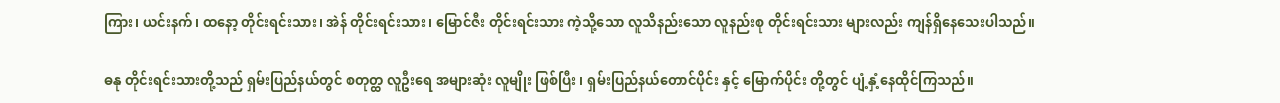ကြား၊ ယင်းနက်၊ ထနော့ တိုင်းရင်းသား၊ အဲန် တိုင်းရင်းသား၊ မြောင်ဇီး တိုင်းရင်းသား ကဲ့သို့သော လူသိနည်းသော လူနည်းစု တိုင်းရင်းသား များလည်း ကျန်ရှိနေသေးပါသည်။

ဓနု တိုင်းရင်းသားတို့သည် ရှမ်းပြည်နယ်တွင် စတုတ္ထ လူဦးရေ အများဆုံး လူမျိုး ဖြစ်ပြီး ၊ ရှမ်းပြည်နယ်တောင်ပိုင်း နှင့် မြောက်ပိုင်း တို့တွင် ပျံ့နှံ့နေထိုင်ကြသည်။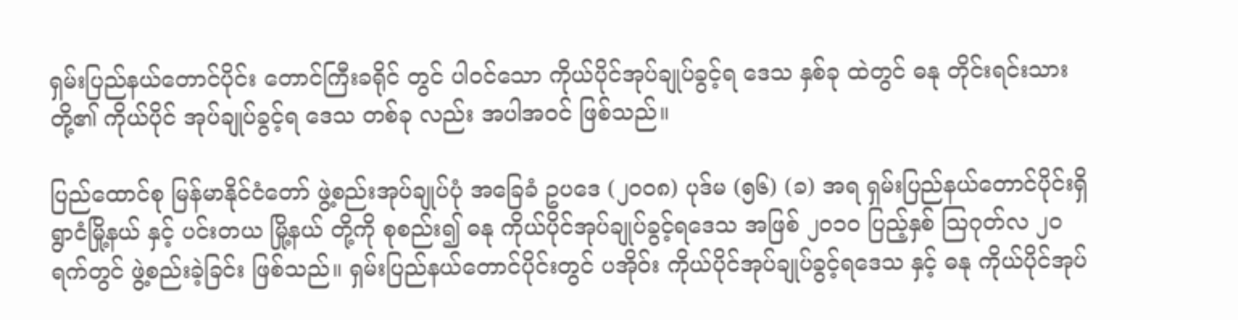ရှမ်းပြည်နယ်တောင်ပိုင်း တောင်ကြီးခရိုင် တွင် ပါဝင်သော ကိုယ်ပိုင်အုပ်ချုပ်ခွင့်ရ ဒေသ နှစ်ခု ထဲတွင် ဓနု တိုင်းရင်းသား တို့၏ ကိုယ်ပိုင် အုပ်ချုပ်ခွင့်ရ ဒေသ တစ်ခု လည်း အပါအဝင် ဖြစ်သည်။

ပြည်ထောင်စု မြန်မာနိုင်ငံတော် ဖွဲ့စည်းအုပ်ချုပ်ပုံ အခြေခံ ဥပဒေ (၂၀၀၈) ပုဒ်မ (၅၆) (ခ) အရ ရှမ်းပြည်နယ်တောင်ပိုင်းရှိ ရွာငံမြို့နယ် နှင့် ပင်းတယ မြို့နယ် တို့ကို စုစည်း၍ ဓနု ကိုယ်ပိုင်အုပ်ချုပ်ခွင့်ရဒေသ အဖြစ် ၂၀၁၀ ပြည့်နှစ် ဩဂုတ်လ ၂၀ ရက်တွင် ဖွဲ့စည်းခဲ့ခြင်း ဖြစ်သည်။ ရှမ်းပြည်နယ်တောင်ပိုင်းတွင် ပအိုဝ်း ကိုယ်ပိုင်အုပ်ချုပ်ခွင့်ရဒေသ နှင့် ဓနု ကိုယ်ပိုင်အုပ်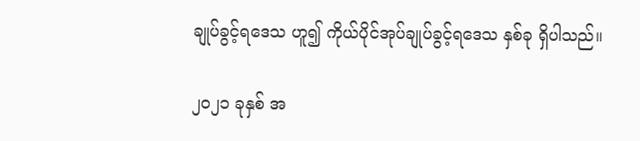ချုပ်ခွင့်ရဒေသ ဟူ၍ ကိုယ်ပိုင်အုပ်ချုပ်ခွင့်ရဒေသ နှစ်ခု ရှိပါသည်။

၂၀၂၁ ခုနှစ် အ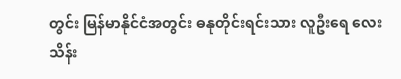တွင်း မြန်မာနိုင်ငံအတွင်း ဓနုတိုင်းရင်းသား လူဦးရေ လေးသိန်း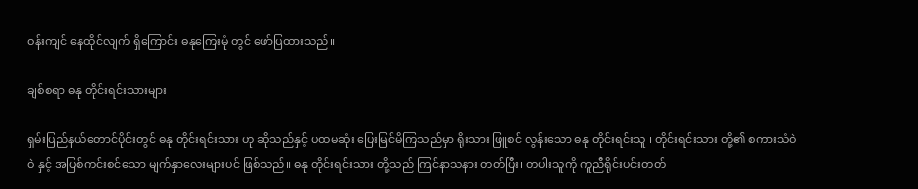ဝန်းကျင် နေထိုင်လျက် ရှိကြောင်း ဓနုကြေးမုံ တွင် ဖော်ပြထားသည်။

ချစ်စရာ ဓနု တိုင်းရင်းသားများ

ရှမ်းပြည်နယ်တောင်ပိုင်းတွင် ဓနု တိုင်းရင်းသား ဟု ဆိုသည်နှင့် ပထမဆုံး ပြေးမြင်မိကြသည်မှာ ရိုးသား ဖြူစင် လွန်းသော ဓနု တိုင်းရင်းသူ ၊ တိုင်းရင်းသား တို့၏ စကားသံဝဲဝဲ နှင့် အပြစ်ကင်းစင်သော မျက်နှာလေးများပင် ဖြစ်သည်။ ဓနု တိုင်းရင်းသား တို့သည် ကြင်နာသနား တတ်ပြီး၊ တပါးသူကို ကူညီရိုင်းပင်းတတ်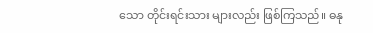သော တိုင်းရင်းသား များလည်း ဖြစ်ကြသည်။ ဓနု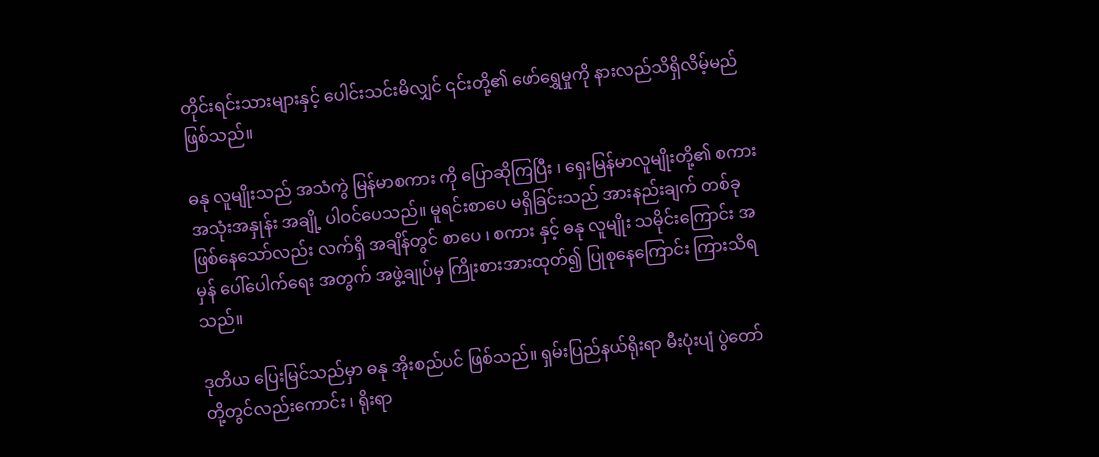တိုင်းရင်းသားများနှင့် ပေါင်းသင်းမိလျှင် ၎င်းတို့၏ ဖော်ရွှေမှုကို နားလည်သိရှိလိမ့်မည် ဖြစ်သည်။

ဓနု လူမျိုးသည် အသံကွဲ မြန်မာစကား ကို ပြောဆိုကြပြီး ၊ ရှေးမြန်မာလူမျိုးတို့၏ စကား အသုံးအနှုန်း အချို့ ပါဝင်ပေသည်။ မူရင်းစာပေ မရှိခြင်းသည် အားနည်းချက် တစ်ခု ဖြစ်နေသော်လည်း လက်ရှိ အချိန်တွင် စာပေ ၊ စကား နှင့် ဓနု လူမျိုး သမိုင်းကြောင်း အမှန် ပေါ်ပေါက်ရေး အတွက် အဖွဲ့ချုပ်မှ ကြိုးစားအားထုတ်၍ ပြုစုနေကြောင်း ကြားသိရသည်။

ဒုတိယ ပြေးမြင်သည်မှာ ဓနု အိုးစည်ပင် ဖြစ်သည်။ ရှမ်းပြည်နယ်ရိုးရာ မီးပုံးပျံ ပွဲတော် တို့တွင်လည်းကောင်း ၊ ရိုးရာ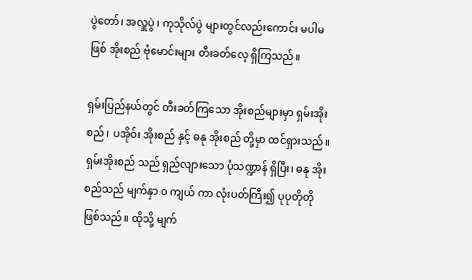ပွဲတော်၊ အလှူပွဲ ၊ ကုသိုလ်ပွဲ များတွင်လည်းကောင်း မပါမဖြစ် အိုးစည် ဗုံမောင်းများ တီးခတ်လေ့ ရှိကြသည်။

ရှမ်းပြည်နယ်တွင် တီးခတ်ကြသော အိုးစည်များမှာ ရှမ်းအိုးစည် ၊ ပအိုဝ်း အိုးစည် နှင့် ဓနု အိုးစည် တို့မှာ ထင်ရှားသည်။ ရှမ်းအိုးစည် သည် ရှည်လျားသော ပုံသဏ္ဍာန် ရှိပြီး၊ ဓနု အိုးစည်သည် မျက်နှာ ၀ ကျယ် ကာ လုံးပတ်ကြီး၍ ပုပုတိုတို ဖြစ်သည်။ ထိုသို့ မျက်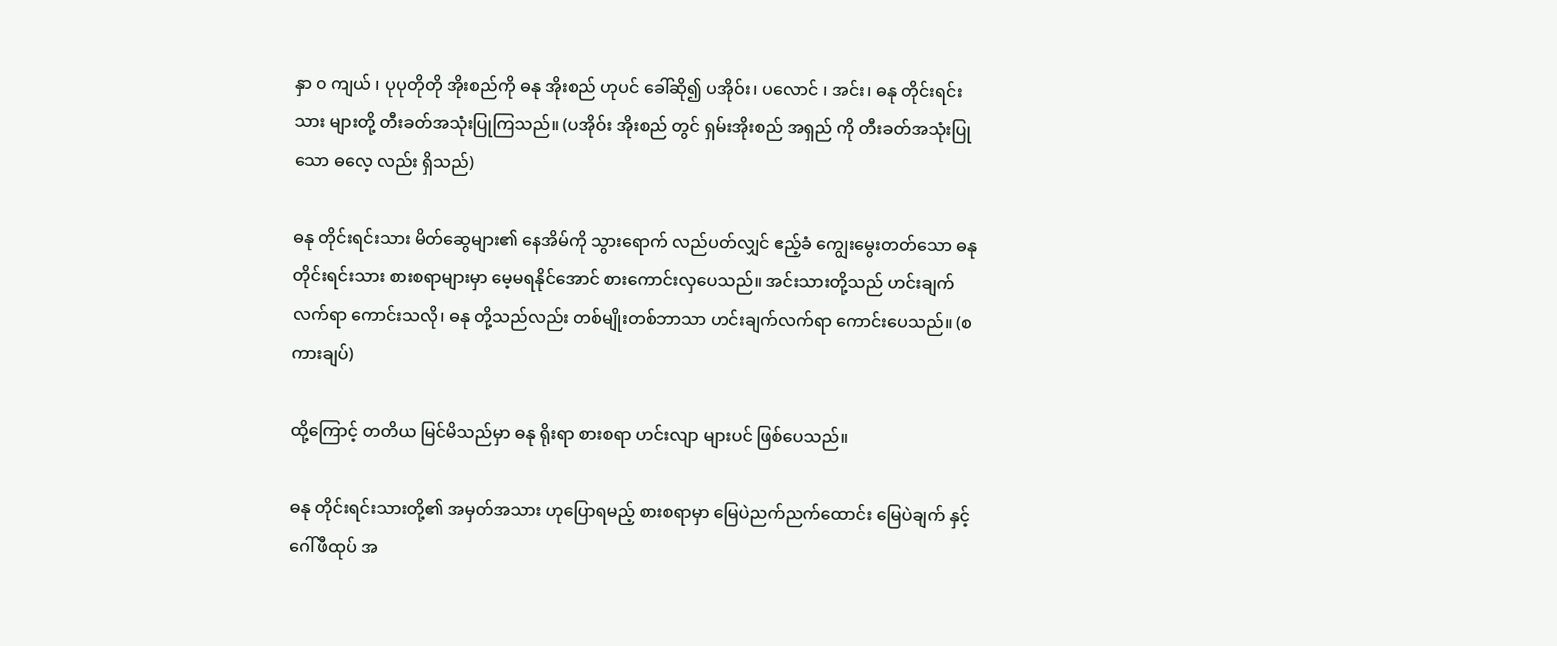နှာ ၀ ကျယ် ၊ ပုပုတိုတို အိုးစည်ကို ဓနု အိုးစည် ဟုပင် ခေါ်ဆို၍ ပအိုဝ်း၊ ပလောင် ၊ အင်း၊ ဓနု တိုင်းရင်းသား များတို့ တီးခတ်အသုံးပြုကြသည်။ (ပအိုဝ်း အိုးစည် တွင် ရှမ်းအိုးစည် အရှည် ကို တီးခတ်အသုံးပြုသော ဓလေ့ လည်း ရှိသည်)

ဓနု တိုင်းရင်းသား မိတ်ဆွေများ၏ နေအိမ်ကို သွားရောက် လည်ပတ်လျှင် ဧည့်ခံ ကျွေးမွေးတတ်သော ဓနု တိုင်းရင်းသား စားစရာများမှာ မေ့မရနိုင်အောင် စားကောင်းလှပေသည်။ အင်းသားတို့သည် ဟင်းချက် လက်ရာ ကောင်းသလို၊ ဓနု တို့သည်လည်း တစ်မျိုးတစ်ဘာသာ ဟင်းချက်လက်ရာ ကောင်းပေသည်။ (စကားချပ်)

ထို့ကြောင့် တတိယ မြင်မိသည်မှာ ဓနု ရိုးရာ စားစရာ ဟင်းလျာ များပင် ဖြစ်ပေသည်။

ဓနု တိုင်းရင်းသားတို့၏ အမှတ်အသား ဟုပြောရမည့် စားစရာမှာ မြေပဲညက်ညက်ထောင်း မြေပဲချက် နှင့် ဂေါ်ဖီထုပ် အ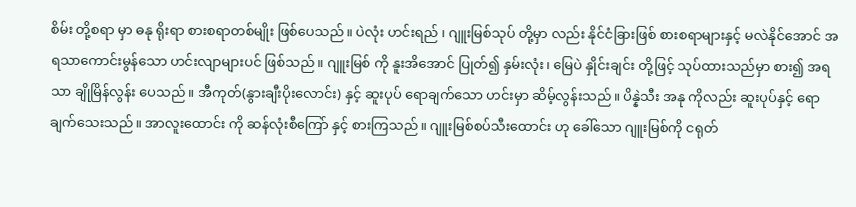စိမ်း တို့စရာ မှာ ဓနု ရိုးရာ စားစရာတစ်မျိုး ဖြစ်ပေသည်။ ပဲလုံး ဟင်းရည် ၊ ဂျူးမြစ်သုပ် တို့မှာ လည်း နိုင်ငံခြားဖြစ် စားစရာများနှင့် မလဲနိုင်အောင် အရသာကောင်းမွန်သော ဟင်းလျာများပင် ဖြစ်သည်။ ဂျူးမြစ် ကို နူးအိအောင် ပြုတ်၍ နှမ်းလုံး၊ မြေပဲ နှိုင်းချင်း တို့ဖြင့် သုပ်ထားသည်မှာ စား၍ အရသာ ချိုမြိန်လွန်း ပေသည်။ အီကုတ်(နွားချီးပိုးလောင်း) နှင့် ဆူးပုပ် ရောချက်သော ဟင်းမှာ ဆိမ့်လွန်းသည်။ ပိန္နဲသီး အနု ကိုလည်း ဆူးပုပ်နှင့် ရောချက်သေးသည်။ အာလူးထောင်း ကို ဆန်လုံးစီကြော် နှင့် စားကြသည်။ ဂျူးမြစ်စပ်သီးထောင်း ဟု ခေါ်သော ဂျူးမြစ်ကို ငရုတ်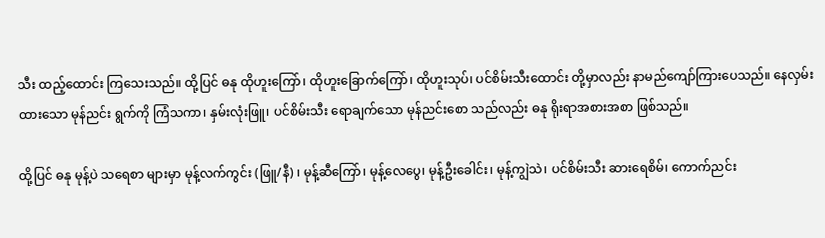သီး ထည့်ထောင်း ကြသေးသည်။ ထို့ပြင် ဓနု ထိုဟူးကြော်၊ ထိုဟူးခြောက်ကြော်၊ ထိုဟူးသုပ်၊ ပင်စိမ်းသီးထောင်း တို့မှာလည်း နာမည်ကျော်ကြားပေသည်။ နေလှမ်းထားသော မုန်ညင်း ရွက်ကို ကြံသကာ၊ နှမ်းလုံးဖြူ၊ ပင်စိမ်းသီး ရောချက်သော မုန်ညင်းစော သည်လည်း ဓနု ရိုးရာအစားအစာ ဖြစ်သည်။

ထို့ပြင် ဓနု မုန့်ပဲ သရေစာ များမှာ မုန့်လက်ကွင်း (ဖြူ/နီ) ၊ မုန့်ဆီကြော်၊ မုန့်လေပွေ၊ မုန့်ဦးခေါင်း၊ မုန့်ကျွဲသဲ၊ ပင်စိမ်းသီး ဆားရေစိမ်၊ ကောက်ညင်း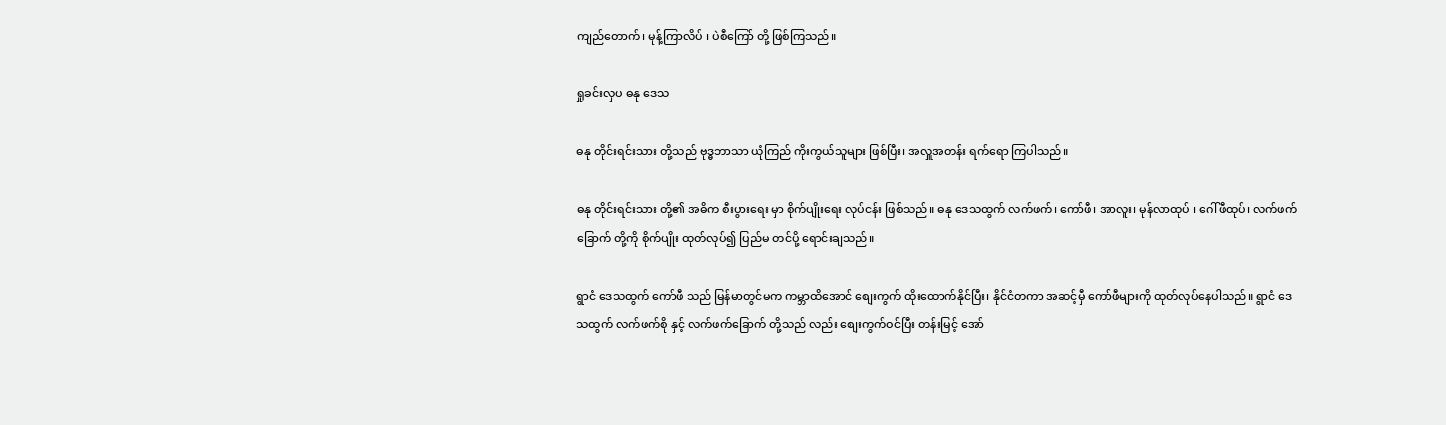ကျည်တောက်၊ မုန့်ကြာလိပ် ၊ ပဲစီကြော် တို့ ဖြစ်ကြသည်။

ရှုခင်းလှပ ဓနု ဒေသ

ဓနု တိုင်းရင်းသား တို့သည် ဗုဒ္ဓဘာသာ ယုံကြည် ကိုးကွယ်သူများ ဖြစ်ပြီး၊ အလှူအတန်း ရက်ရော ကြပါသည်။

ဓနု တိုင်းရင်းသား တို့၏ အဓိက စီးပွားရေး မှာ စိုက်ပျိုးရေး လုပ်ငန်း ဖြစ်သည်။ ဓနု ဒေသထွက် လက်ဖက်၊ ကော်ဖီ၊ အာလူး၊ မုန်လာထုပ် ၊ ဂေါ်ဖီထုပ်၊ လက်ဖက်ခြောက် တို့ကို စိုက်ပျိုး ထုတ်လုပ်၍ ပြည်မ တင်ပို့ ရောင်းချသည်။

ရွာငံ ဒေသထွက် ကော်ဖီ သည် မြန်မာတွင်မက ကမ္ဘာထိအောင် စျေးကွက် ထိုးထောက်နိုင်ပြီး၊ နိုင်ငံတကာ အဆင့်မှီ ကော်ဖီများကို ထုတ်လုပ်နေပါသည်။ ရွာငံ ဒေသထွက် လက်ဖက်စို နှင့် လက်ဖက်ခြောက် တို့သည် လည်း စျေးကွက်ဝင်ပြီး တန်းမြင့် အော်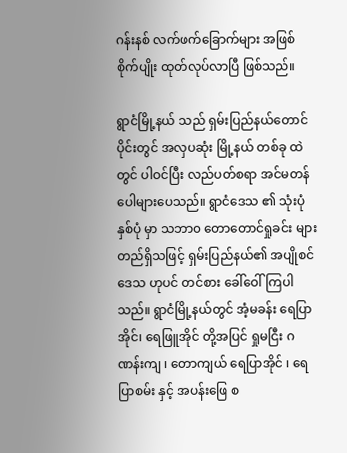ဂန်းနစ် လက်ဖက်ခြောက်များ အဖြစ် စိုက်ပျိုး ထုတ်လုပ်လာပြီ ဖြစ်သည်။

ရွာငံမြို့နယ် သည် ရှမ်းပြည်နယ်တောင်ပိုင်းတွင် အလှပဆုံး မြို့နယ် တစ်ခု ထဲတွင် ပါဝင်ပြီး လည်ပတ်စရာ အင်မတန် ပေါများပေသည်။ ရွာငံဒေသ ၏ သုံးပုံ နှစ်ပုံ မှာ သဘာ၀ တောတောင်ရှုခင်း များ တည်ရှိသဖြင့် ရှမ်းပြည်နယ်၏ အပျိုစင် ဒေသ ဟုပင် တင်စား ခေါ်ဝေါ်ကြပါသည်။ ရွာငံမြို့နယ်တွင် အံ့မခန်း ရေပြာအိုင်၊ ရေဖြူအိုင် တို့အပြင် ရှုမငြီး ဂဏန်းကျ ၊ တောကျယ် ရေပြာအိုင် ၊ ရေပြာစမ်း နှင့် အပန်းဖြေ စ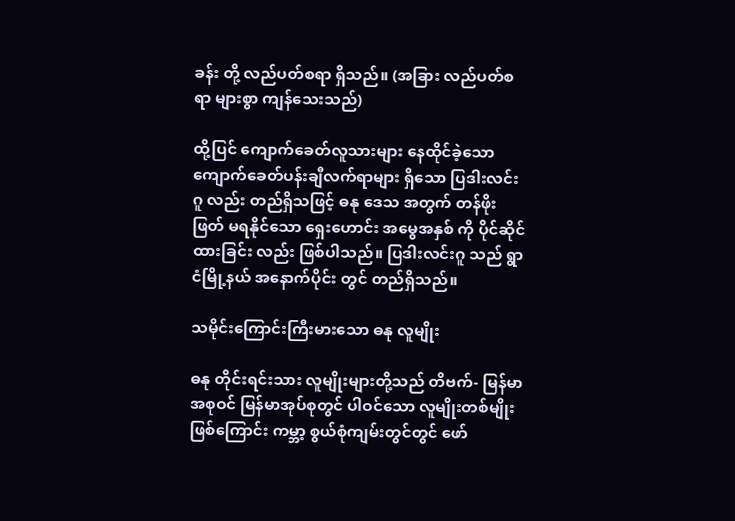ခန်း တို့ လည်ပတ်စရာ ရှိသည်။ (အခြား လည်ပတ်စရာ များစွာ ကျန်သေးသည်)

ထို့ပြင် ကျောက်ခေတ်လူသားများ နေထိုင်ခဲ့သော ကျောက်ခေတ်ပန်းချီလက်ရာများ ရှိသော ပြဒါးလင်းဂူ လည်း တည်ရှိသဖြင့် ဓနု ဒေသ အတွက် တန်ဖိုး ဖြတ် မရနိုင်သော ရှေးဟောင်း အမွေအနှစ် ကို ပိုင်ဆိုင်ထားခြင်း လည်း ဖြစ်ပါသည်။ ပြဒါးလင်းဂူ သည် ရွာငံမြို့နယ် အနောက်ပိုင်း တွင် တည်ရှိသည်။

သမိုင်းကြောင်းကြီးမားသော ဓနု လူမျိုး

ဓနု တိုင်းရင်းသား လူမျိုးများတို့သည် တိဗက်- မြန်မာ အစုဝင် မြန်မာအုပ်စုတွင် ပါဝင်သော လူမျိုးတစ်မျိုးဖြစ်ကြောင်း ကမ္ဘာ့ စွယ်စုံကျမ်းတွင်တွင် ဖော်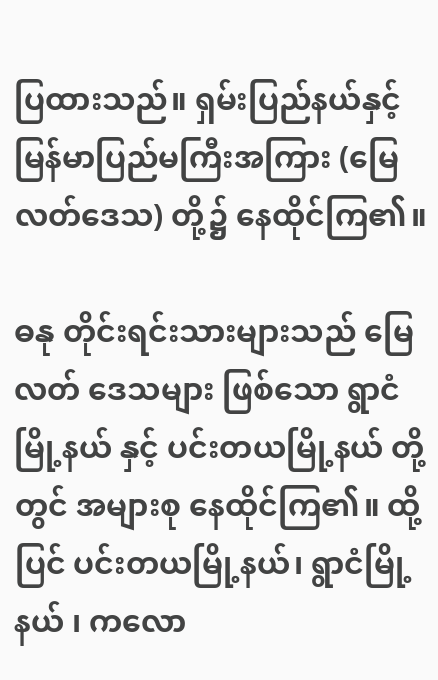ပြထားသည်။ ရှမ်းပြည်နယ်နှင့် မြန်မာပြည်မကြီးအကြား (မြေလတ်ဒေသ) တို့၌ နေထိုင်ကြ၏။

ဓနု တိုင်းရင်းသားများသည် မြေလတ် ဒေသများ ဖြစ်သော ရွာငံမြို့နယ် နှင့် ပင်းတယမြို့နယ် တို့တွင် အများစု နေထိုင်ကြ၏။ ထို့ပြင် ပင်းတယမြို့နယ်၊ ရွာငံမြို့နယ် ၊ ကလော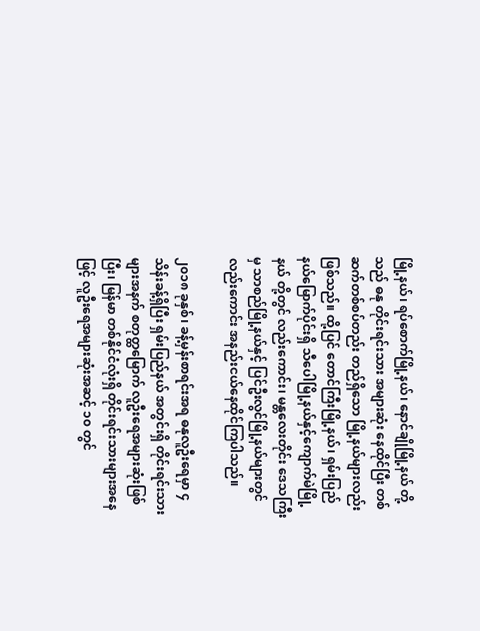မြို့နယ်၊ ရပ်စောက်မြို့နယ်၊ နောင်ချိုမြို့နယ် တို့သည် ဓနု တိုင်းရင်းသား အများဆုံး နေထိုင်ပြီး တစ်ဆက်တစ်စပ်တည်း တည်ရှိသော မြို့နယ်များလည်း ဖြစ်သည်။ ထို့ပြင် တောင်ကြီးမြို့နယ်၊ ရှမ်းပြည်နယ်မြောက်ပိုင်းရှိ သီပေါမြို့နယ်နှင့်ကျောက်မဲမြို့နယ် တို့တွင် လည်းကောင်း၊ မန္တလေးတိုင်း ဒေသကြီးမှ သာစည်မြို့နယ်နှင့် ပြင်ဦးလွင်မြို့နယ်များတွင်လည်းကောင်း အနည်းငယ်နေထိုင်ကြပါသည်။

၂၀၁၈ ခုနှစ်၊ ခန့်မှန်းစာရင်းအရ ဓနုလူဦးရေမှာ ၄ သိန်းခန့်ရှိပြီး ရှမ်းပြည်နယ် အတွင်းရှိ တိုင်းရင်းသားများအနက် စတုတ္ထမြောက် လူဦးရေအများဆုံးဖြစ်ပြီး၊ မြန်မာ တစ်နိုင်ငံလုံးရှိ တိုင်းရင်းသားများအနေဖြင့် လူဦးရေအများဆုံးအဆင့် ၁၀ တွင်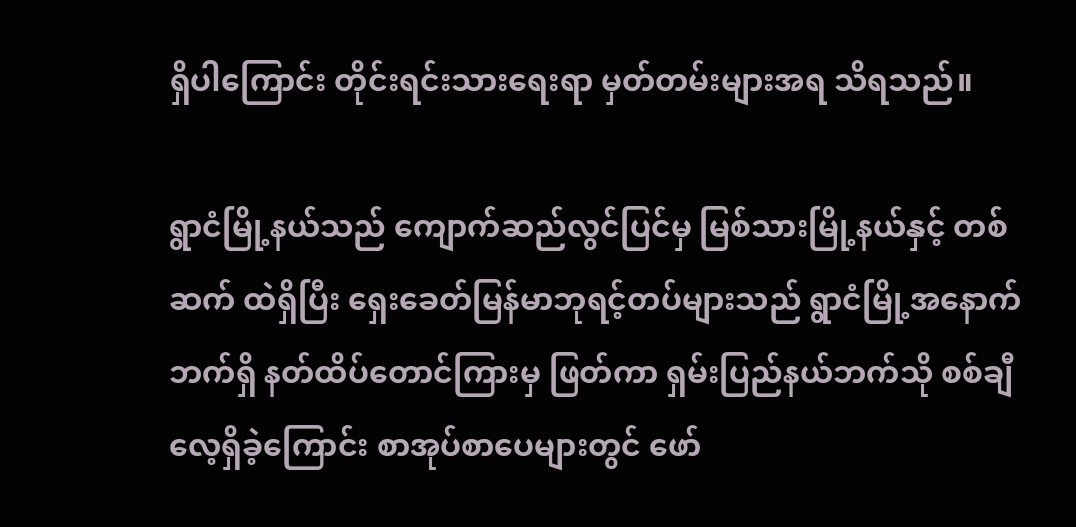ရှိပါကြောင်း တိုင်းရင်းသားရေးရာ မှတ်တမ်းများအရ သိရသည်။

ရွာငံမြို့နယ်သည် ကျောက်ဆည်လွင်ပြင်မှ မြစ်သားမြို့နယ်နှင့် တစ်ဆက် ထဲရှိပြီး ရှေးခေတ်မြန်မာဘုရင့်တပ်များသည် ရွာငံမြို့အနောက်ဘက်ရှိ နတ်ထိပ်တောင်ကြားမှ ဖြတ်ကာ ရှမ်းပြည်နယ်ဘက်သို စစ်ချီလေ့ရှိခဲ့ကြောင်း စာအုပ်စာပေများတွင် ဖော်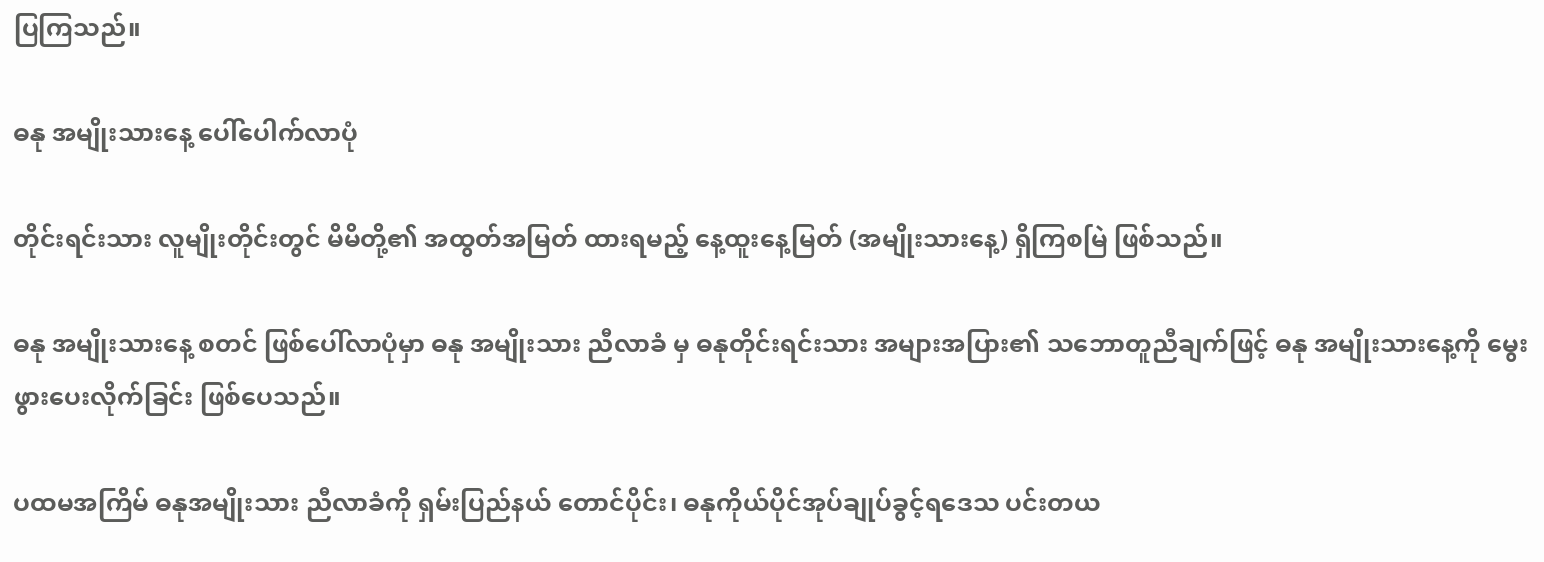ပြကြသည်။

ဓနု အမျိုးသားနေ့ ပေါ်ပေါက်လာပုံ

တိုင်းရင်းသား လူမျိုးတိုင်းတွင် မိမိတို့၏ အထွတ်အမြတ် ထားရမည့် နေ့ထူးနေ့မြတ် (အမျိုးသားနေ့) ရှိကြစမြဲ ဖြစ်သည်။

ဓနု အမျိုးသားနေ့ စတင် ဖြစ်ပေါ်လာပုံမှာ ဓနု အမျိုးသား ညီလာခံ မှ ဓနုတိုင်းရင်းသား အများအပြား၏ သဘောတူညီချက်ဖြင့် ဓနု အမျိုးသားနေ့ကို မွေးဖွားပေးလိုက်ခြင်း ဖြစ်ပေသည်။

ပထမအကြိမ် ဓနုအမျိုးသား ညီလာခံကို ရှမ်းပြည်နယ် တောင်ပိုင်း၊ ဓနုကိုယ်ပိုင်အုပ်ချုပ်ခွင့်ရဒေသ ပင်းတယ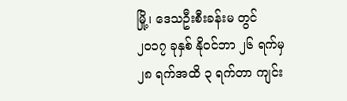မြို့၊ ဒေသဦးစီးခန်းမ တွင် ၂၀၁၇ ခုနှစ် နိုဝင်ဘာ ၂၆ ရက်မှ ၂၈ ရက်အထိ ၃ ရက်တာ ကျင်း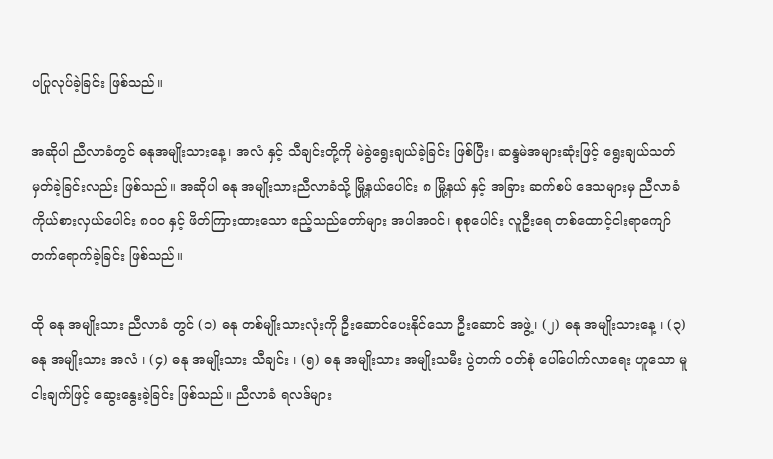ပပြုလုပ်ခဲ့ခြင်း ဖြစ်သည်။

အဆိုပါ ညီလာခံတွင် ဓနုအမျိုးသားနေ့၊ အလံ နှင့် သီချင်းတို့ကို မဲခွဲရွေးချယ်ခဲ့ခြင်း ဖြစ်ပြီး၊ ဆန္ဒမဲအများဆုံးဖြင့် ရွေးချယ်သတ်မှတ်ခဲ့ခြင်းလည်း ဖြစ်သည်။ အဆိုပါ ဓနု အမျိုးသားညီလာခံသို့ မြို့နယ်ပေါင်း ၈ မြို့နယ် နှင့် အခြား ဆက်စပ် ဒေသများမှ ညီလာခံကိုယ်စားလှယ်ပေါင်း ၈၀၀ နှင့် ဖိတ်ကြားထားသော ဧည့်သည်တော်များ အပါအဝင်၊ စုစုပေါင်း လူဦးရေ တစ်ထောင့်ငါးရာကျော် တက်ရောက်ခဲ့ခြင်း ဖြစ်သည်။

ထို ဓနု အမျိုးသား ညီလာခံ တွင် (၁) ဓနု တစ်မျိုးသားလုံးကို ဦးဆောင်ပေးနိုင်သော ဦးဆောင် အဖွဲ့၊ (၂) ဓနု အမျိုးသားနေ့ ၊ (၃) ဓနု အမျိုးသား အလံ ၊ (၄) ဓနု အမျိုးသား သီချင်း ၊ (၅) ဓနု အမျိုးသား အမျိုးသမီး ပွဲတက် ဝတ်စုံ ပေါ်ပေါက်လာရေး ဟူသော မူငါးချက်ဖြင့် ဆွေးနွေးခဲ့ခြင်း ဖြစ်သည်။ ညီလာခံ ရလဒ်များ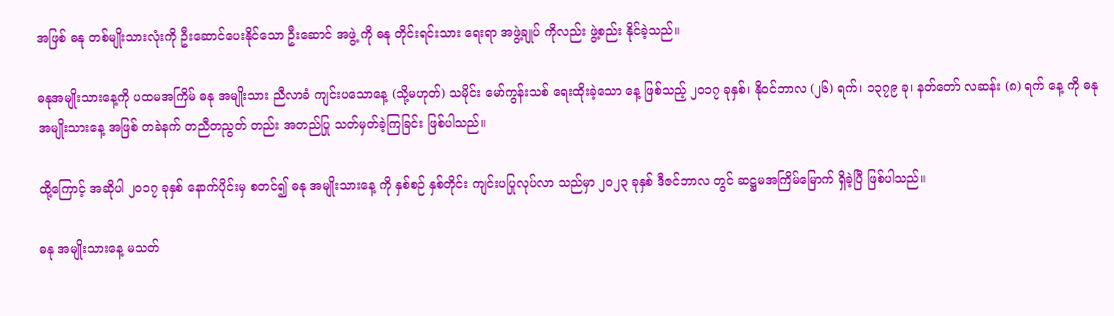အဖြစ် ဓနု တစ်မျိုးသားလုံးကို ဦးဆောင်ပေးနိုင်သော ဦးဆောင် အဖွဲ့ ကို ဓနု တိုင်းရင်းသား ရေးရာ အဖွဲ့ချုပ် ကိုလည်း ဖွဲ့စည်း နိုင်ခဲ့သည်။

ဓနုအမျိုးသားနေ့ကို ပထမအကြိမ် ဓနု အမျိုးသား ညီလာခံ ကျင်းပသောနေ့ (သို့မဟုတ်) သမိုင်း မော်ကွန်းသစ် ရေးထိုးခဲ့သော နေ့ ဖြစ်သည့် ၂၀၁၇ ခုနှစ်၊ နိုဝင်ဘာလ (၂၆) ရက်၊ ၁၃၇၉ ခု၊ နတ်တော် လဆန်း (၈) ရက် နေ့ ကို ဓနု အမျိုးသားနေ့ အဖြစ် တခဲနက် တညီတညွတ် တည်း အတည်ပြု သတ်မှတ်ခဲ့ကြခြင်း ဖြစ်ပါသည်။

ထို့ကြောင့် အဆိုပါ ၂၀၁၇ ခုနှစ် နောက်ပိုင်းမှ စတင်၍ ဓနု အမျိုးသားနေ့ ကို နှစ်စဉ် နှစ်တိုင်း ကျင်းပပြုလုပ်လာ သည်မှာ ၂၀၂၃ ခုနှစ် ဒီဇင်ဘာလ တွင် ဆဋ္ဌမအကြိမ်မြောက် ရှိခဲ့ပြီ ဖြစ်ပါသည်။

ဓနု အမျိုးသားနေ့ မသတ်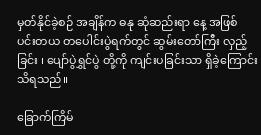မှတ်နိုင်ခဲ့စဉ် အချိန်က ဓနု ဆုံဆည်းရာ နေ့ အဖြစ် ပင်းတယ တပေါင်းပွဲရက်တွင် ဆွမ်းတော်ကြီး လှည့်ခြင်း ၊ ပျော်ပွဲရွှင်ပွဲ တို့ကို ကျင်းပခြင်းသာ ရှိခဲ့ကြောင်း သိရသည်။

ခြောက်ကြိမ်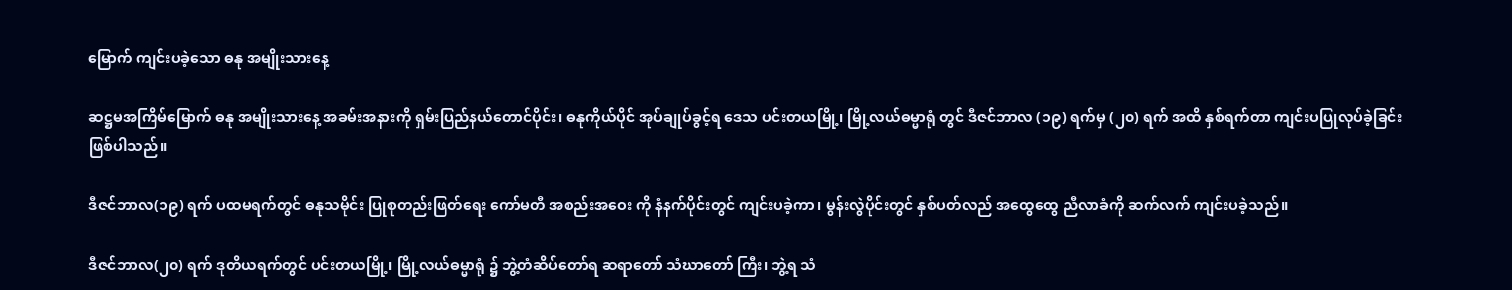မြောက် ကျင်းပခဲ့သော ဓနု အမျိုးသားနေ့

ဆဋ္ဌမအကြိမ်မြောက် ဓနု အမျိုးသားနေ့ အခမ်းအနားကို ရှမ်းပြည်နယ်တောင်ပိုင်း၊ ဓနုကိုယ်ပိုင် အုပ်ချုပ်ခွင့်ရ ဒေသ ပင်းတယမြို့၊ မြို့လယ်ဓမ္မာရုံ တွင် ဒီဇင်ဘာလ (၁၉) ရက်မှ (၂၀) ရက် အထိ နှစ်ရက်တာ ကျင်းပပြုလုပ်ခဲ့ခြင်း ဖြစ်ပါသည်။

ဒီဇင်ဘာလ(၁၉) ရက် ပထမရက်တွင် ဓနုသမိုင်း ပြုစုတည်းဖြတ်ရေး ကော်မတီ အစည်းအဝေး ကို နံနက်ပိုင်းတွင် ကျင်းပခဲ့ကာ၊ မွန်းလွဲပိုင်းတွင် နှစ်ပတ်လည် အထွေထွေ ညီလာခံကို ဆက်လက် ကျင်းပခဲ့သည်။

ဒီဇင်ဘာလ(၂၀) ရက် ဒုတိယရက်တွင် ပင်းတယမြို့၊ မြို့လယ်ဓမ္မာရုံ ၌ ဘွဲ့တံဆိပ်တော်ရ ဆရာတော် သံဃာတော် ကြီး၊ ဘွဲ့ရ သံ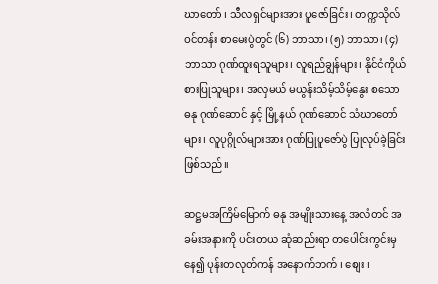ဃာတော် ၊ သီလရှင်များအား ပူဇော်ခြင်း၊ တက္ကသိုလ် ဝင်တန်း စာမေးပွဲတွင် (၆) ဘာသာ၊ (၅) ဘာသာ၊ (၄) ဘာသာ ဂုဏ်ထူးရသူများ၊ လူရည်ချွန်များ၊ နိုင်ငံကိုယ်စားပြုသူများ၊ အလှမယ် မယွန်းသိမ့်သိမ့်နွေး စသော ဓနု ဂုဏ်ဆောင် နှင့် မြို့နယ် ဂုဏ်ဆောင် သံဃာတော်များ၊ လူပုဂ္ဂိုလ်များအား ဂုဏ်ပြုပူဇော်ပွဲ ပြုလုပ်ခဲ့ခြင်း ဖြစ်သည်။

ဆဋ္ဌမအကြိမ်မြောက် ဓနု အမျိုးသားနေ့ အလံတင် အခမ်းအနားကို ပင်းတယ ဆုံဆည်းရာ တပေါင်းကွင်းမှ နေ၍ ပုန်းတလုတ်ကန် အနောက်ဘက် ၊ စျေး ၊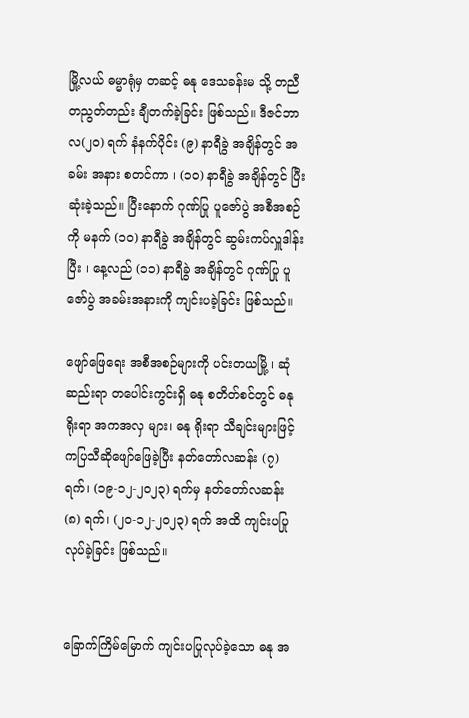မြို့လယ် ဓမ္မာရုံမှ တဆင့် ဓနု ဒေသခန်းမ သို့ တညီတညွတ်တည်း ချီတက်ခဲ့ခြင်း ဖြစ်သည်။ ဒီဇင်ဘာလ(၂၀) ရက် နံနက်ပိုင်း (၉) နာရီခွဲ အချိန်တွင် အခမ်း အနား စတင်ကာ ၊ (၁၀) နာရီခွဲ အချိန်တွင် ပြီးဆုံးခဲ့သည်။ ပြီးနောက် ဂုဏ်ပြု ပူဇော်ပွဲ အစီအစဉ် ကို မနက် (၁၀) နာရီခွဲ အချိန်တွင် ဆွမ်းကပ်လှူဒါန်းပြီး ၊ နေ့လည် (၁၁) နာရီခွဲ အချိန်တွင် ဂုဏ်ပြု ပူဇော်ပွဲ အခမ်းအနားကို ကျင်းပခဲ့ခြင်း ဖြစ်သည်။

ဖျော်ဖြေရေး အစီအစဉ်များကို ပင်းတယမြို့ ၊ ဆုံဆည်းရာ တပေါင်းကွင်းရှိ ဓနု စတိတ်စင်တွင် ဓနု ရိုးရာ အကအလှ များ၊ ဓနု ရိုးရာ သီချင်းများဖြင့် ကပြသီဆိုဖျော်ဖြေခဲ့ပြီး နတ်တော်လဆန်း (၇) ရက်၊ (၁၉-၁၂-၂၀၂၃) ရက်မှ နတ်တော်လဆန်း (၈) ရက်၊ (၂၀-၁၂-၂၀၂၃) ရက် အထိ ကျင်းပပြုလုပ်ခဲ့ခြင်း ဖြစ်သည်။


ခြောက်ကြိမ်မြောက် ကျင်းပပြုလုပ်ခဲ့သော ဓနု အ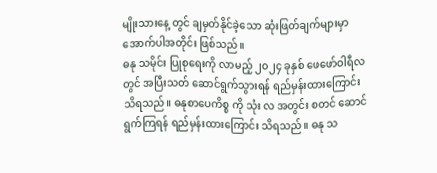မျိုးသားနေ့ တွင် ချမှတ်နိုင်ခဲ့သော ဆုံးဖြတ်ချက်များမှာ အောက်ပါအတိုင်း ဖြစ်သည်။
ဓနု သမိုင်း ပြုစုရေးကို လာမည့် ၂၀၂၄ ခုနှစ် ဖေဖော်ဝါရီလ တွင် အပြီးသတ် ဆောင်ရွက်သွားရန် ရည်မှန်းထားကြောင်း သိရသည်။ ဓနုစာပေကိစ္စ ကို သုံး လ အတွင်း စတင် ဆောင်ရွက်ကြရန် ရည်မှန်းထားကြောင်း သိရသည်။ ဓနု သ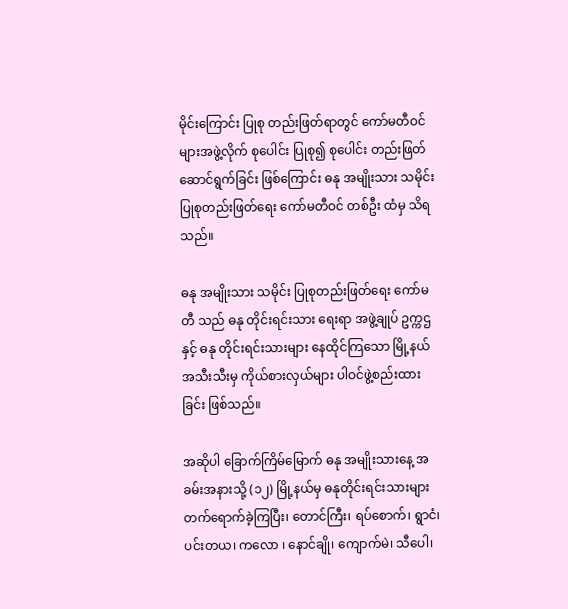မိုင်းကြောင်း ပြုစု တည်းဖြတ်ရာတွင် ကော်မတီဝင်များအဖွဲ့လိုက် စုပေါင်း ပြုစု၍ စုပေါင်း တည်းဖြတ်ဆောင်ရွက်ခြင်း ဖြစ်ကြောင်း ဓနု အမျိုးသား သမိုင်း ပြုစုတည်းဖြတ်ရေး ကော်မတီဝင် တစ်ဦး ထံမှ သိရသည်။

ဓနု အမျိုးသား သမိုင်း ပြုစုတည်းဖြတ်ရေး ကော်မတီ သည် ဓနု တိုင်းရင်းသား ရေးရာ အဖွဲ့ချုပ် ဥက္ကဌ နှင့် ဓနု တိုင်းရင်းသားများ နေထိုင်ကြသော မြို့နယ် အသီးသီးမှ ကိုယ်စားလှယ်များ ပါဝင်ဖွဲ့စည်းထားခြင်း ဖြစ်သည်။

အဆိုပါ ခြောက်ကြိမ်မြောက် ဓနု အမျိုးသားနေ့ အခမ်းအနားသို့ (၁၂) မြို့နယ်မှ ဓနုတိုင်းရင်းသားများ တက်ရောက်ခဲ့ကြပြီး၊ တောင်ကြီး၊ ရပ်စောက်၊ ရွာငံ၊ ပင်းတယ၊ ကလော ၊ နောင်ချို၊ ကျောက်မဲ၊ သီပေါ၊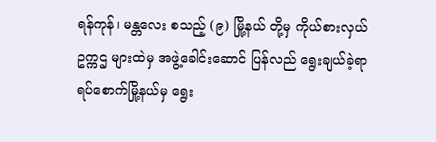ရန်ကုန်၊ မန္တလေး စသည့် (၉) မြို့နယ် တို့မှ ကိုယ်စားလှယ် ဥက္ကဌ များထဲမှ အဖွဲ့ခေါင်းဆောင် ပြန်လည် ရွေးချယ်ခဲ့ရာ ရပ်စောက်မြို့နယ်မှ ရွေး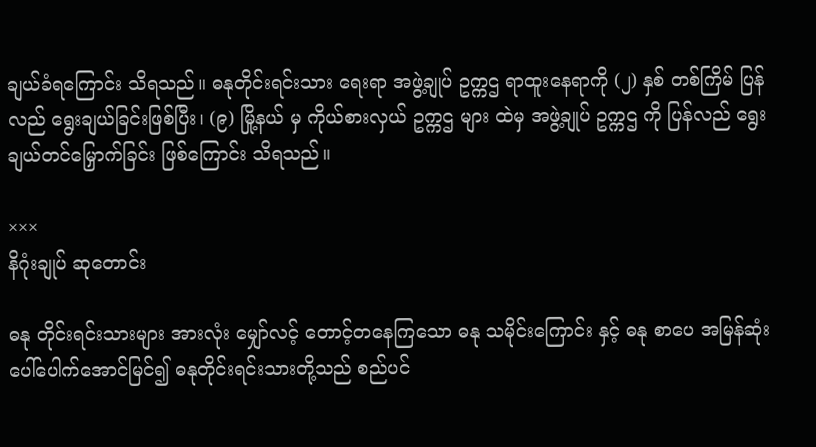ချယ်ခံရကြောင်း သိရသည်။ ဓနုတိုင်းရင်းသား ရေးရာ အဖွဲ့ချုပ် ဥက္ကဌ ရာထူးနေရာကို (၂) နှစ် တစ်ကြိမ် ပြန်လည် ရွေးချယ်ခြင်းဖြစ်ပြီး၊ (၉) မြို့နယ် မှ ကိုယ်စားလှယ် ဥက္ကဌ များ ထဲမှ အဖွဲ့ချုပ် ဥက္ကဌ ကို ပြန်လည် ရွေးချယ်တင်မြှောက်ခြင်း ဖြစ်ကြောင်း သိရသည်။

×××
နိဂုံးချုပ် ဆုတောင်း

ဓနု တိုင်းရင်းသားများ အားလုံး မျှော်လင့် တောင့်တနေကြသော ဓနု သမိုင်းကြောင်း နှင့် ဓနု စာပေ အမြန်ဆုံး ပေါ်ပေါက်အောင်မြင်၍ ဓနုတိုင်းရင်းသားတို့သည် စည်ပင်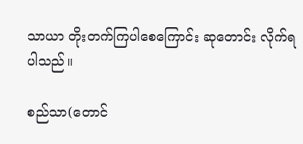သာယာ တိုးတက်ကြပါစေကြောင်း ဆုတောင်း လိုက်ရပါသည်။

စည်သာ(တောင်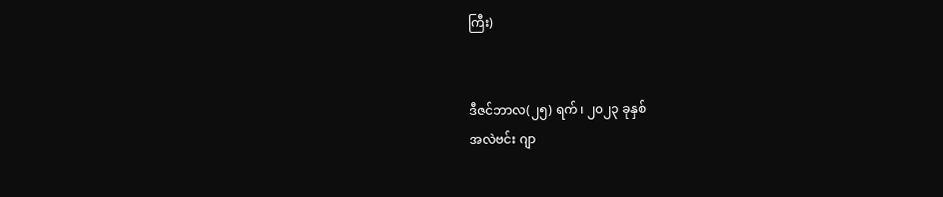ကြီး)


ဒီဇင်ဘာလ(၂၅) ရက် ၊ ၂၀၂၃ ခုနှစ်
အလဲဗင်း ဂျာ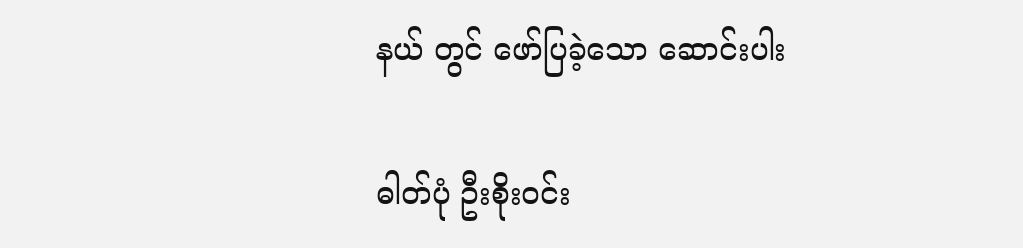နယ် တွင် ဖော်ပြခဲ့သော ဆောင်းပါး

ဓါတ်ပုံ ဦးစိုးဝင်း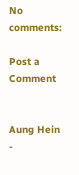No comments:

Post a Comment


Aung Hein -